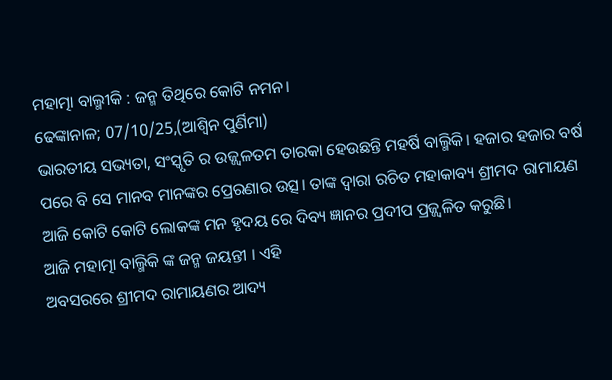ମହାତ୍ମା ବାଲ୍ମୀକି : ଜନ୍ମ ତିଥିରେ କୋଟି ନମନ।
ଢେଙ୍କାନାଳ; 07/10/25,(ଆଶ୍ୱିନ ପୁର୍ଣିମା)
ଭାରତୀୟ ସଭ୍ୟତା, ସଂସ୍କୃତି ର ଉଜ୍ଜ୍ଵଳତମ ତାରକା ହେଉଛନ୍ତି ମହର୍ଷି ବାଲ୍ମିକି। ହଜାର ହଜାର ବର୍ଷ ପରେ ବି ସେ ମାନବ ମାନଙ୍କର ପ୍ରେରଣାର ଉତ୍ସ। ତାଙ୍କ ଦ୍ୱାରା ରଚିତ ମହାକାବ୍ୟ ଶ୍ରୀମଦ ରାମାୟଣ ଆଜି କୋଟି କୋଟି ଲୋକଙ୍କ ମନ ହୃଦୟ ରେ ଦିବ୍ୟ ଜ୍ଞାନର ପ୍ରଦୀପ ପ୍ରଜ୍ଜ୍ବଳିତ କରୁଛି।
ଆଜି ମହାତ୍ମା ବାଲ୍ମିକି ଙ୍କ ଜନ୍ମ ଜୟନ୍ତୀ । ଏହି
ଅବସରରେ ଶ୍ରୀମଦ ରାମାୟଣର ଆଦ୍ୟ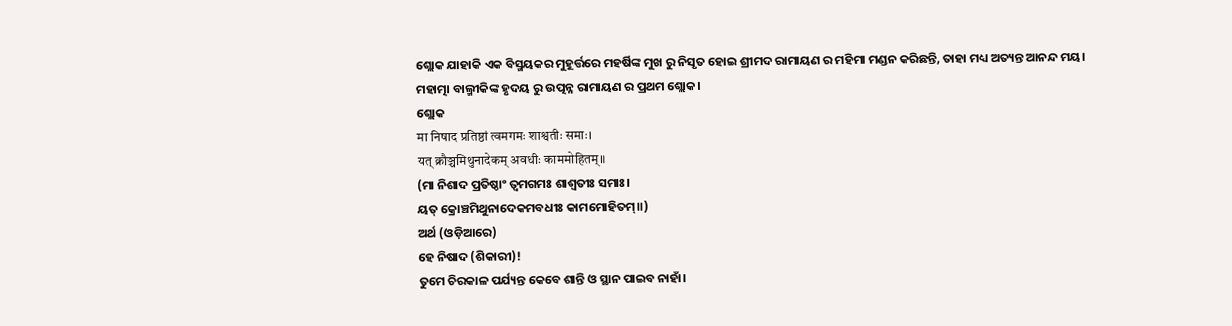ଶ୍ଲୋକ ଯାହାକି ଏକ ବିସ୍ମୟକର ମୁହୂର୍ତ୍ତରେ ମହର୍ଷିଙ୍କ ମୁଖ ରୁ ନିସୃତ ହୋଇ ଶ୍ରୀମଦ ରାମାୟଣ ର ମହିମା ମଣ୍ଡନ କରିଛନ୍ତି, ତାହା ମଧ୍ୟ ଅତ୍ୟନ୍ତ ଆନନ୍ଦ ମୟ।
ମହାତ୍ମା ବାଲ୍ମୀକିଙ୍କ ହୃଦୟ ରୁ ଉତ୍ପନ୍ନ ରାମାୟଣ ର ପ୍ରଥମ ଶ୍ଲୋକ।
ଶ୍ଲୋକ
मा निषाद प्रतिष्ठां त्वमगमः शाश्वतीः समाः।
यत् क्रौञ्चमिथुनादेकम् अवधीः काममोहितम्॥
(ମା ନିଶାଦ ପ୍ରତିଷ୍ଠାଂ ତ୍ଵମଗମଃ ଶାଶ୍ୱତୀଃ ସମାଃ।
ୟତ୍ କ୍ରୋଞ୍ଚମିଥୁନାଦେକମବଧୀଃ କାମମୋହିତମ୍॥)
ଅର୍ଥ (ଓଡ଼ିଆରେ)
ହେ ନିଷାଦ (ଶିକାରୀ)!
ତୁମେ ଚିରକାଳ ପର୍ଯ୍ୟନ୍ତ କେବେ ଶାନ୍ତି ଓ ସ୍ଥାନ ପାଇବ ନାହାଁ।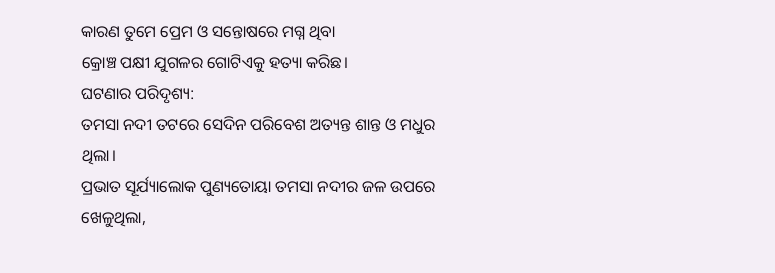କାରଣ ତୁମେ ପ୍ରେମ ଓ ସନ୍ତୋଷରେ ମଗ୍ନ ଥିବା
କ୍ରୋଞ୍ଚ ପକ୍ଷୀ ଯୁଗଳର ଗୋଟିଏକୁ ହତ୍ୟା କରିଛ।
ଘଟଣାର ପରିଦୃଶ୍ୟ:
ତମସା ନଦୀ ତଟରେ ସେଦିନ ପରିବେଶ ଅତ୍ୟନ୍ତ ଶାନ୍ତ ଓ ମଧୁର ଥିଲା।
ପ୍ରଭାତ ସୂର୍ଯ୍ୟାଲୋକ ପୁଣ୍ୟତୋୟା ତମସା ନଦୀର ଜଳ ଉପରେ ଖେଳୁଥିଲା,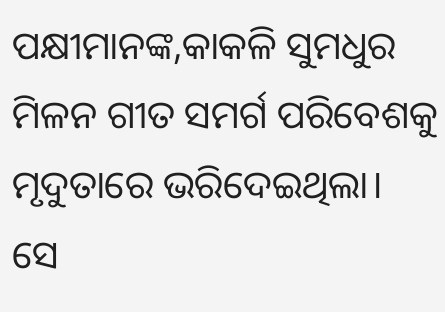ପକ୍ଷୀମାନଙ୍କ,କାକଳି ସୁମଧୁର ମିଳନ ଗୀତ ସମର୍ଗ ପରିବେଶକୁ ମୃଦୁତାରେ ଭରିଦେଇଥିଲା।
ସେ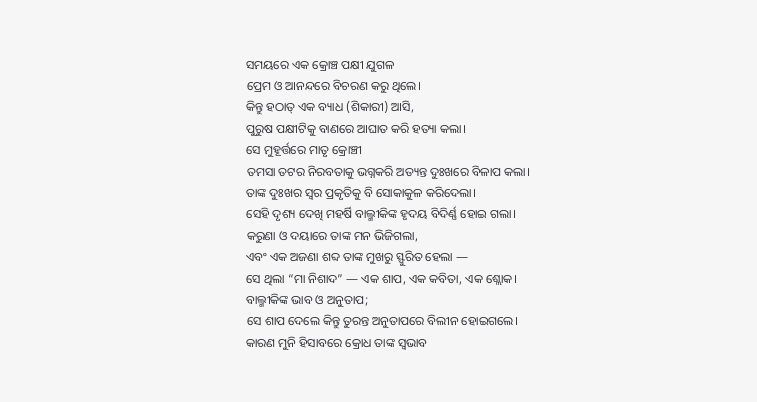ସମୟରେ ଏକ କ୍ରୋଞ୍ଚ ପକ୍ଷୀ ଯୁଗଳ
ପ୍ରେମ ଓ ଆନନ୍ଦରେ ବିଚରଣ କରୁ ଥିଲେ।
କିନ୍ତୁ ହଠାତ୍ ଏକ ବ୍ୟାଧ (ଶିକାରୀ) ଆସି,
ପୁରୁଷ ପକ୍ଷୀଟିକୁ ବାଣରେ ଆଘାତ କରି ହତ୍ୟା କଲା।
ସେ ମୁହୂର୍ତ୍ତରେ ମାତୃ କ୍ରୋଞ୍ଚୀ
ତମସା ତଟର ନିରବତାକୁ ଭଗ୍ନକରି ଅତ୍ୟନ୍ତ ଦୁଃଖରେ ବିଳାପ କଲା।
ତାଙ୍କ ଦୁଃଖର ସ୍ୱର ପ୍ରକୃତିକୁ ବି ସୋକାକୁଳ କରିଦେଲା।
ସେହି ଦୃଶ୍ୟ ଦେଖି ମହର୍ଷି ବାଲ୍ମୀକିଙ୍କ ହୃଦୟ ବିଦିର୍ଣ୍ଣ ହୋଇ ଗଲା।
କରୁଣା ଓ ଦୟାରେ ତାଙ୍କ ମନ ଭିଜିଗଲା,
ଏବଂ ଏକ ଅଜଣା ଶବ୍ଦ ତାଙ୍କ ମୁଖରୁ ସ୍ଫୁରିତ ହେଲା —
ସେ ଥିଲା “ମା ନିଶାଦ” — ଏକ ଶାପ, ଏକ କବିତା, ଏକ ଶ୍ଲୋକ।
ବାଲ୍ମୀକିଙ୍କ ଭାବ ଓ ଅନୁତାପ;
ସେ ଶାପ ଦେଲେ କିନ୍ତୁ ତୁରନ୍ତ ଅନୁତାପରେ ବିଲୀନ ହୋଇଗଲେ।
କାରଣ ମୁନି ହିସାବରେ କ୍ରୋଧ ତାଙ୍କ ସ୍ୱଭାବ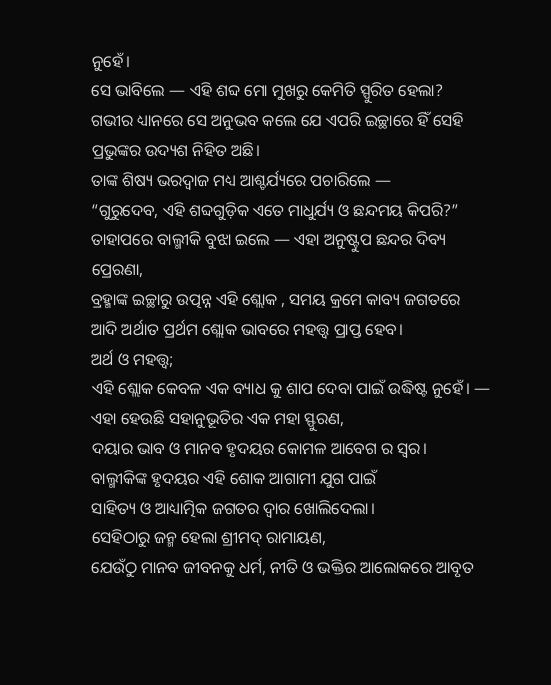ନୁହେଁ।
ସେ ଭାବିଲେ — ଏହି ଶବ୍ଦ ମୋ ମୁଖରୁ କେମିତି ସ୍ପୁରିତ ହେଲା?
ଗଭୀର ଧ୍ୟାନରେ ସେ ଅନୁଭବ କଲେ ଯେ ଏପରି ଇଚ୍ଛାରେ ହିଁ ସେହି ପ୍ରଭୁଙ୍କର ଉଦ୍ୟଶ ନିହିତ ଅଛି।
ତାଙ୍କ ଶିଷ୍ୟ ଭରଦ୍ୱାଜ ମଧ୍ୟ ଆଶ୍ଚର୍ଯ୍ୟରେ ପଚାରିଲେ —
“ଗୁରୁଦେବ, ଏହି ଶବ୍ଦଗୁଡ଼ିକ ଏତେ ମାଧୁର୍ଯ୍ୟ ଓ ଛନ୍ଦମୟ କିପରି?”
ତାହାପରେ ବାଲ୍ମୀକି ବୁଝା ଇଲେ — ଏହା ଅନୁଷ୍ଟୁପ ଛନ୍ଦର ଦିବ୍ୟ ପ୍ରେରଣା,
ବ୍ରହ୍ମାଙ୍କ ଇଚ୍ଛାରୁ ଉତ୍ପନ୍ନ ଏହି ଶ୍ଲୋକ , ସମୟ କ୍ରମେ କାବ୍ୟ ଜଗତରେ
ଆଦି ଅର୍ଥାତ ପ୍ରର୍ଥମ ଶ୍ଲୋକ ଭାବରେ ମହତ୍ତ୍ୱ ପ୍ରାପ୍ତ ହେବ।
ଅର୍ଥ ଓ ମହତ୍ତ୍ୱ;
ଏହି ଶ୍ଲୋକ କେବଳ ଏକ ବ୍ୟାଧ କୁ ଶାପ ଦେବା ପାଇଁ ଉଦ୍ଧିଷ୍ଟ ନୁହେଁ। —
ଏହା ହେଉଛି ସହାନୁଭୂତିର ଏକ ମହା ସ୍ଫୁରଣ,
ଦୟାର ଭାବ ଓ ମାନବ ହୃଦୟର କୋମଳ ଆବେଗ ର ସ୍ୱର।
ବାଲ୍ମୀକିଙ୍କ ହୃଦୟର ଏହି ଶୋକ ଆଗାମୀ ଯୁଗ ପାଇଁ
ସାହିତ୍ୟ ଓ ଆଧ୍ୟାତ୍ମିକ ଜଗତର ଦ୍ୱାର ଖୋଲିଦେଲା।
ସେହିଠାରୁ ଜନ୍ମ ହେଲା ଶ୍ରୀମଦ୍ ରାମାୟଣ,
ଯେଉଁଠୁ ମାନବ ଜୀବନକୁ ଧର୍ମ, ନୀତି ଓ ଭକ୍ତିର ଆଲୋକରେ ଆବୃତ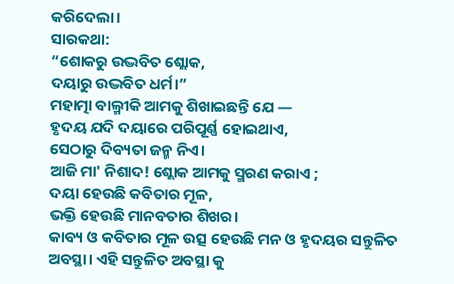କରିଦେଲା।
ସାରକଥା:
“ଶୋକରୁ ଉଦ୍ଭବିତ ଶ୍ଲୋକ,
ଦୟାରୁ ଉଦ୍ଭବିତ ଧର୍ମ।”
ମହାତ୍ମା ବାଲ୍ମୀକି ଆମକୁ ଶିଖାଇଛନ୍ତି ଯେ —
ହୃଦୟ ଯଦି ଦୟାରେ ପରିପୂର୍ଣ୍ଣ ହୋଇଥାଏ,
ସେଠାରୁ ଦିବ୍ୟତା ଜନ୍ମ ନିଏ।
ଆଜି ମା' ନିଶାଦ! ଶ୍ଲୋକ ଆମକୁ ସ୍ମରଣ କରାଏ ;
ଦୟା ହେଉଛି କବିତାର ମୂଳ,
ଭକ୍ତି ହେଉଛି ମାନବତାର ଶିଖର।
କାବ୍ୟ ଓ କବିତାର ମୂଳ ଉତ୍ସ ହେଉଛି ମନ ଓ ହୃଦୟର ସନ୍ତୁଳିତ
ଅବସ୍ଥା। ଏହି ସନ୍ତୁଳିତ ଅବସ୍ଥା କୁ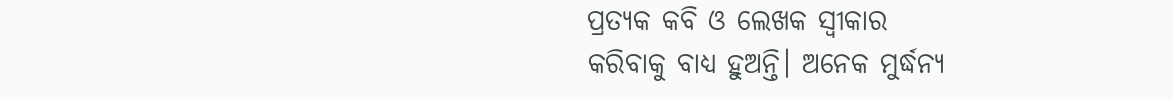ପ୍ରତ୍ୟକ କବି ଓ ଲେଖକ ସ୍ୱୀକାର
କରିବାକୁ ବାଧ୍ୟ ହୁଅନ୍ତି। ଅନେକ ମୁର୍ଦ୍ଧନ୍ୟ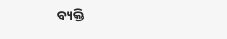ବ୍ୟକ୍ତି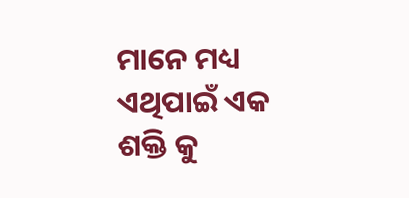ମାନେ ମଧ୍ୟ ଏଥିପାଇଁ ଏକ ଶକ୍ତି କୁ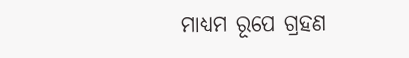ମାଧ୍ୟମ ରୂପେ ଗ୍ରହଣ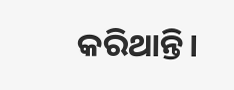କରିଥାନ୍ତି।